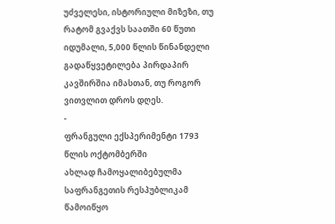უძველესი, ისტორიული მიზეზი, თუ რატომ გვაქვს საათში 60 წუთი
იდუმალი, 5,000 წლის წინანდელი გადაწყვეტილება პირდაპირ კავშირშია იმასთან, თუ როგორ ვითვლით დროს დღეს.
-
ფრანგული ექსპერიმენტი 1793 წლის ოქტომბერში
ახლად ჩამოყალიბებულმა საფრანგეთის რესპუბლიკამ წამოიწყო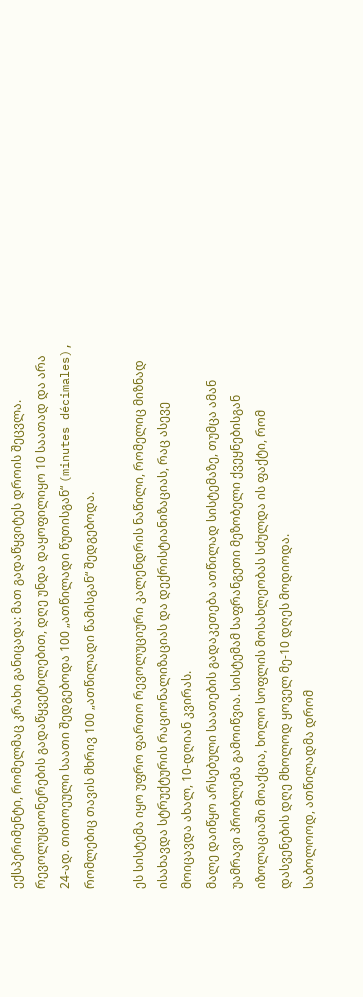ექსპერიმენტი, რომელმაც კრახი განიცადა: მათ გადაწყვიტეს დროის შეცვლა.
რევოლუციონერების გადაწყვეტილებით, დღე უნდა დაყოფილიყო 10 საათად და არა 24-ად. თითოეული საათი შედგებოდა 100 „ათწილადი წუთისგან“ (minutes décimales), რომლებიც თავის მხრივ 100 „ათწილადი წამისგან“ შედგებოდა.

ეს სისტემა იყო უფრო ფართო რევოლუციური კალენდრის ნაწილი, რომელიც მიზნად ისახავდა სტრუქტურის რაციონალიზაციას და დექრისტიანიზაციას, რაც ასევე მოიცავდა ახალ, 10-დღიან კვირას.
მალე დაიწყო არსებული საათების გადაკეთება ათწილად სისტემაზე, თუმცა ამან უამრავი პრობლემა გამოიწვია. სისტემამ საფრანგეთი მეზობელი ქვეყნებისგან იზოლაციაში მოაქცია, ხოლო სოფლის მოსახლეობას სძულდა ის ფაქტი, რომ დასვენების დღე მხოლოდ ყოველ მე-10 დღეს მოდიოდა.
საბოლოოდ, ათწილადმა დრომ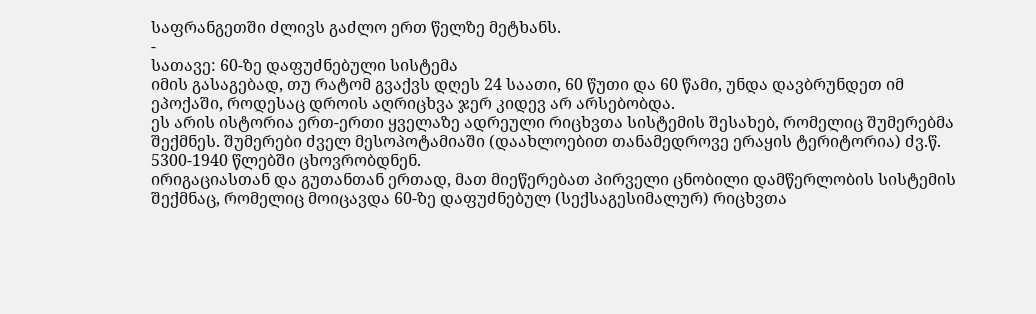საფრანგეთში ძლივს გაძლო ერთ წელზე მეტხანს.
-
სათავე: 60-ზე დაფუძნებული სისტემა
იმის გასაგებად, თუ რატომ გვაქვს დღეს 24 საათი, 60 წუთი და 60 წამი, უნდა დავბრუნდეთ იმ ეპოქაში, როდესაც დროის აღრიცხვა ჯერ კიდევ არ არსებობდა.
ეს არის ისტორია ერთ-ერთი ყველაზე ადრეული რიცხვთა სისტემის შესახებ, რომელიც შუმერებმა შექმნეს. შუმერები ძველ მესოპოტამიაში (დაახლოებით თანამედროვე ერაყის ტერიტორია) ძვ.წ. 5300-1940 წლებში ცხოვრობდნენ.
ირიგაციასთან და გუთანთან ერთად, მათ მიეწერებათ პირველი ცნობილი დამწერლობის სისტემის შექმნაც, რომელიც მოიცავდა 60-ზე დაფუძნებულ (სექსაგესიმალურ) რიცხვთა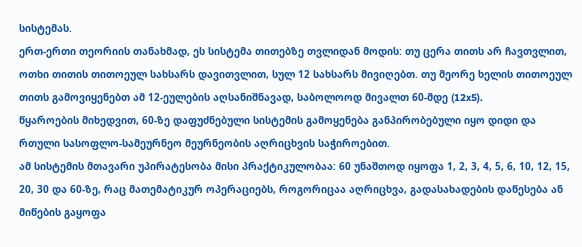სისტემას.
ერთ-ერთი თეორიის თანახმად, ეს სისტემა თითებზე თვლიდან მოდის: თუ ცერა თითს არ ჩავთვლით, ოთხი თითის თითოეულ სახსარს დავითვლით, სულ 12 სახსარს მივიღებთ. თუ მეორე ხელის თითოეულ თითს გამოვიყენებთ ამ 12-ეულების აღსანიშნავად, საბოლოოდ მივალთ 60-მდე (12x5).
წყაროების მიხედვით, 60-ზე დაფუძნებული სისტემის გამოყენება განპირობებული იყო დიდი და რთული სასოფლო-სამეურნეო მეურნეობის აღრიცხვის საჭიროებით.
ამ სისტემის მთავარი უპირატესობა მისი პრაქტიკულობაა: 60 უნაშთოდ იყოფა 1, 2, 3, 4, 5, 6, 10, 12, 15, 20, 30 და 60-ზე, რაც მათემატიკურ ოპერაციებს, როგორიცაა აღრიცხვა, გადასახადების დაწესება ან მიწების გაყოფა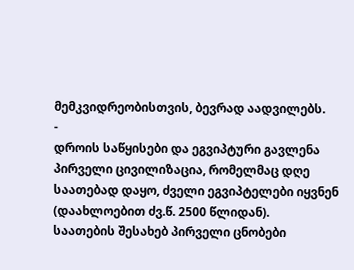მემკვიდრეობისთვის, ბევრად აადვილებს.
-
დროის საწყისები და ეგვიპტური გავლენა
პირველი ცივილიზაცია, რომელმაც დღე საათებად დაყო, ძველი ეგვიპტელები იყვნენ (დაახლოებით ძვ.წ. 2500 წლიდან).
საათების შესახებ პირველი ცნობები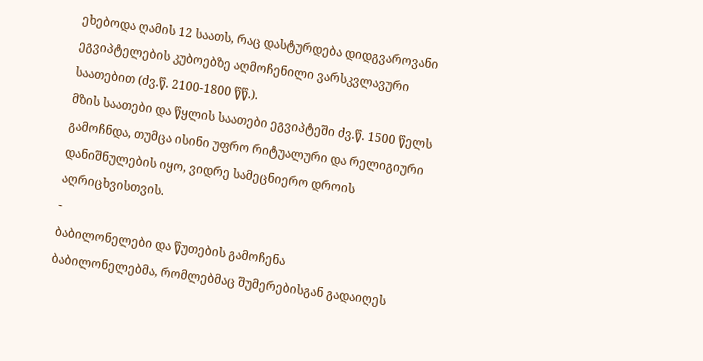ეხებოდა ღამის 12 საათს, რაც დასტურდება დიდგვაროვანი ეგვიპტელების კუბოებზე აღმოჩენილი ვარსკვლავური საათებით (ძვ.წ. 2100-1800 წწ.).
მზის საათები და წყლის საათები ეგვიპტეში ძვ.წ. 1500 წელს გამოჩნდა, თუმცა ისინი უფრო რიტუალური და რელიგიური დანიშნულების იყო, ვიდრე სამეცნიერო დროის აღრიცხვისთვის.
-
ბაბილონელები და წუთების გამოჩენა
ბაბილონელებმა, რომლებმაც შუმერებისგან გადაიღეს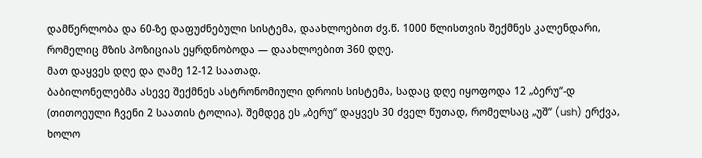დამწერლობა და 60-ზე დაფუძნებული სისტემა, დაახლოებით ძვ.წ. 1000 წლისთვის შექმნეს კალენდარი, რომელიც მზის პოზიციას ეყრდნობოდა — დაახლოებით 360 დღე.
მათ დაყვეს დღე და ღამე 12-12 საათად.
ბაბილონელებმა ასევე შექმნეს ასტრონომიული დროის სისტემა, სადაც დღე იყოფოდა 12 „ბერუ“-დ (თითოეული ჩვენი 2 საათის ტოლია). შემდეგ ეს „ბერუ“ დაყვეს 30 ძველ წუთად, რომელსაც „უშ“ (ush) ერქვა, ხოლო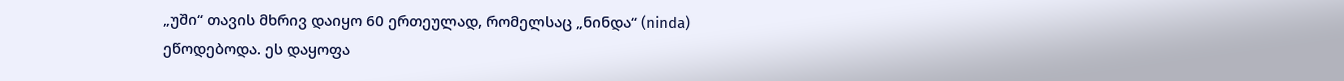„უში“ თავის მხრივ დაიყო 60 ერთეულად, რომელსაც „ნინდა“ (ninda) ეწოდებოდა. ეს დაყოფა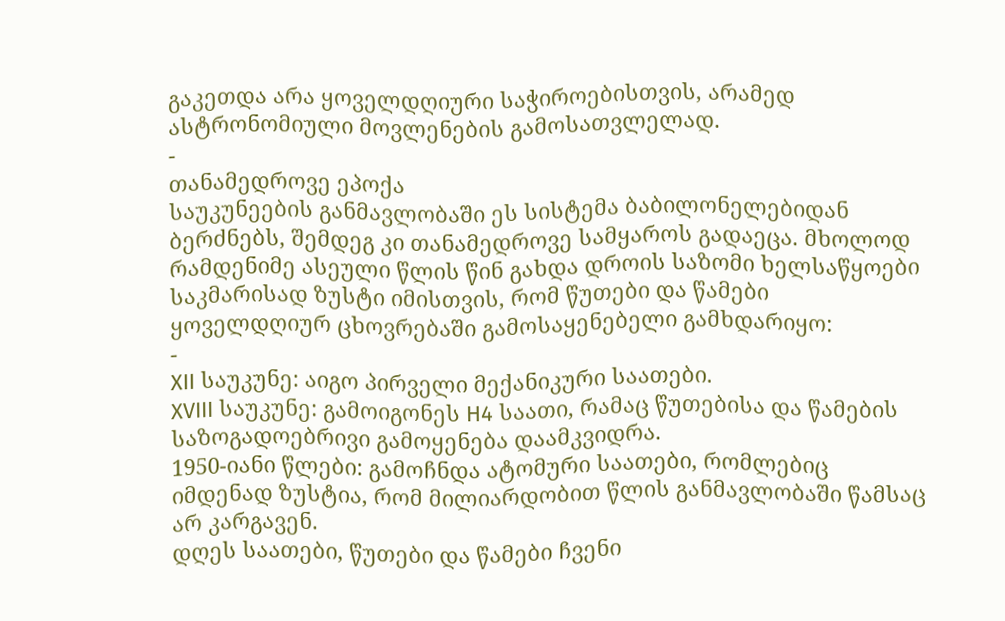გაკეთდა არა ყოველდღიური საჭიროებისთვის, არამედ ასტრონომიული მოვლენების გამოსათვლელად.
-
თანამედროვე ეპოქა
საუკუნეების განმავლობაში ეს სისტემა ბაბილონელებიდან ბერძნებს, შემდეგ კი თანამედროვე სამყაროს გადაეცა. მხოლოდ რამდენიმე ასეული წლის წინ გახდა დროის საზომი ხელსაწყოები საკმარისად ზუსტი იმისთვის, რომ წუთები და წამები ყოველდღიურ ცხოვრებაში გამოსაყენებელი გამხდარიყო:
-
XII საუკუნე: აიგო პირველი მექანიკური საათები.
XVIII საუკუნე: გამოიგონეს H4 საათი, რამაც წუთებისა და წამების საზოგადოებრივი გამოყენება დაამკვიდრა.
1950-იანი წლები: გამოჩნდა ატომური საათები, რომლებიც იმდენად ზუსტია, რომ მილიარდობით წლის განმავლობაში წამსაც არ კარგავენ.
დღეს საათები, წუთები და წამები ჩვენი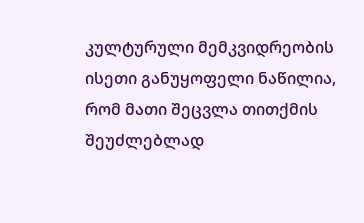კულტურული მემკვიდრეობის ისეთი განუყოფელი ნაწილია, რომ მათი შეცვლა თითქმის შეუძლებლად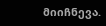მიიჩნევა.